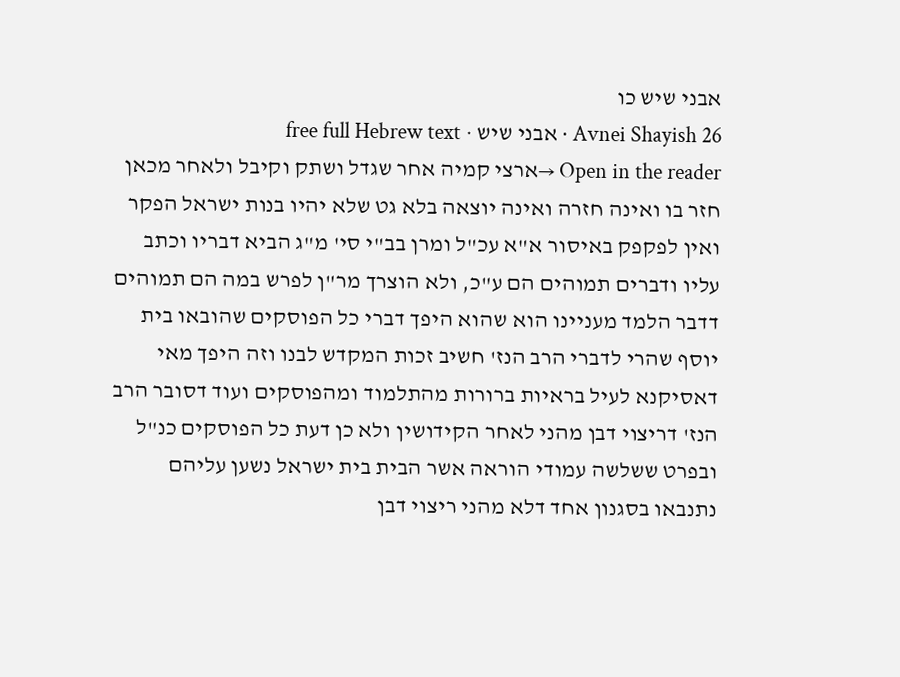אבני שיש כו
Avnei Shayish 26 · אבני שיש · free full Hebrew text
Open in the reader →ארצי קמיה אחר שגדל ושתק וקיבל ולאחר מכאן חזר בו ואינה חזרה ואינה יוצאה בלא גט שלא יהיו בנות ישראל הפקר ואין לפקפק באיסור א"א עכ"ל ומרן בב"י סי' מ"ג הביא דבריו וכתב עליו ודברים תמוהים הם ע"כ, ולא הוצרך מר"ן לפרש במה הם תמוהים דדבר הלמד מעניינו הוא שהוא היפך דברי כל הפוסקים שהובאו בית יוסף שהרי לדברי הרב הנז' חשיב זכות המקדש לבנו וזה היפך מאי דאסיקנא לעיל בראיות ברורות מהתלמוד ומהפוסקים ועוד דסובר הרב הנז' דריצוי דבן מהני לאחר הקידושין ולא כן דעת כל הפוסקים כנ"ל ובפרט ששלשה עמודי הוראה אשר הבית בית ישראל נשען עליהם נתנבאו בסגנון אחד דלא מהני ריצוי דבן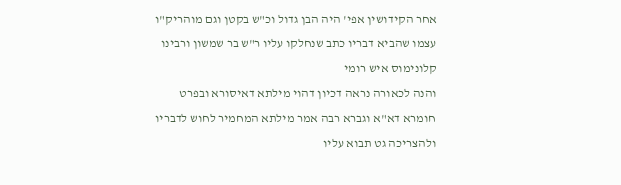אחר הקידושין אפי' היה הבן גדול וכ"ש בקטן וגם מוהריק"ו עצמו שהביא דבריו כתב שנחלקו עליו ר"ש בר שמשון ורבינו קלונימוס איש רומי
והנה לכאורה נראה דכיון דהוי מילתא דאיסורא ובפרט חומרא דא"א וגברא רבה אמר מילתא המחמיר לחוש לדבריו ולהצריכה גט תבוא עליו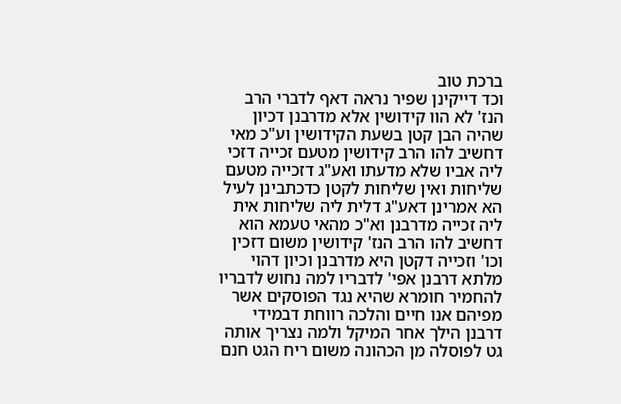ברכת טוב
וכד דייקינן שפיר נראה דאף לדברי הרב הנז' לא הוו קידושין אלא מדרבנן דכיון שהיה הבן קטן בשעת הקידושין וע"כ מאי דחשיב להו הרב קידושין מטעם זכייה דזכי ליה אביו שלא מדעתו ואע"ג דזכייה מטעם שליחות ואין שליחות לקטן כדכתבינן לעיל הא אמרינן דאע"ג דלית ליה שליחות אית ליה זכייה מדרבנן וא"כ מהאי טעמא הוא דחשיב להו הרב הנז' קידושין משום דזכין וכו' וזכייה דקטן היא מדרבנן וכיון דהוי מלתא דרבנן אפי' לדבריו למה נחוש לדבריו להחמיר חומרא שהיא נגד הפוסקים אשר מפיהם אנו חיים והלכה רווחת דבמידי דרבנן הילך אחר המיקל ולמה נצריך אותה גט לפוסלה מן הכהונה משום ריח הגט חנם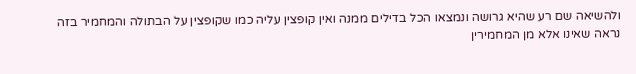ולהשיאה שם רע שהיא גרושה ונמצאו הכל בדילים ממנה ואין קופצין עליה כמו שקופצין על הבתולה והמחמיר בזה נראה שאינו אלא מן המחמירין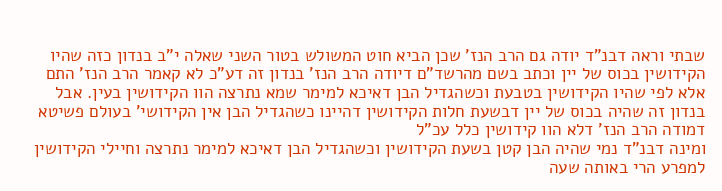שבתי וראה דבנ"ד יודה גם הרב הנז' שכן הביא חוט המשולש בטור השני שאלה י"ב בנדון כזה שהיו הקידושין בכוס של יין וכתב בשם מהרשד"ם דיודה הרב הנז' בנדון זה דע"כ לא קאמר הרב הנז' התם אלא לפי שהיו הקידושין בטבעת וכשהגדיל הבן דאיכא למימר שמא נתרצה הוו הקידושין בעין. אבל בנדון זה שהיה בכוס של יין דבשעת חלות הקידושין דהיינו כשהגדיל הבן אין הקידושי' בעולם פשיטא דמודה הרב הנז' דלא הוו קידושין כלל עכ"ל
ומינה דבנ"ד נמי שהיה הבן קטן בשעת הקידושין וכשהגדיל הבן דאיכא למימר נתרצה וחיילי הקידושין למפרע הרי באותה שעה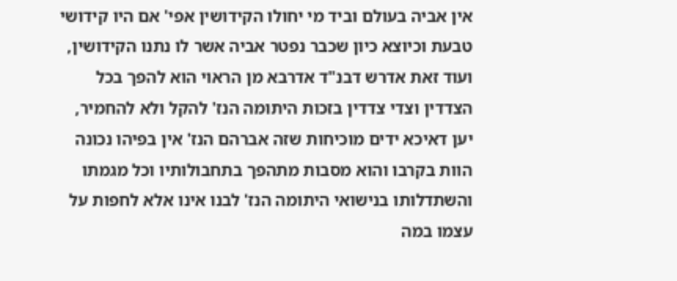אין אביה בעולם וביד מי יחולו הקידושין אפי' אם היו קידושי טבעת וכיוצא כיון שכבר נפטר אביה אשר לו נתנו הקידושין, ועוד זאת אדרש דבנ"ד אדרבא מן הראוי הוא להפך בכל הצדדין וצדי צדדין בזכות היתומה הנז' להקל ולא להחמיר, יען דאיכא ידים מוכיחות שזה אברהם הנז' אין בפיהו נכונה הוות בקרבו והוא מסבות מתהפך בתחבולותיו וכל מגמתו והשתדלותו בנישואי היתומה הנז' לבנו אינו אלא לחפות על עצמו במה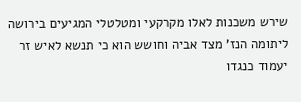שירש משכנות לאלו מקרקעי ומטלטלי המגיעים בירושה ליתומה הנז' מצד אביה וחושש הוא כי תנשא לאיש זר יעמוד כנגדו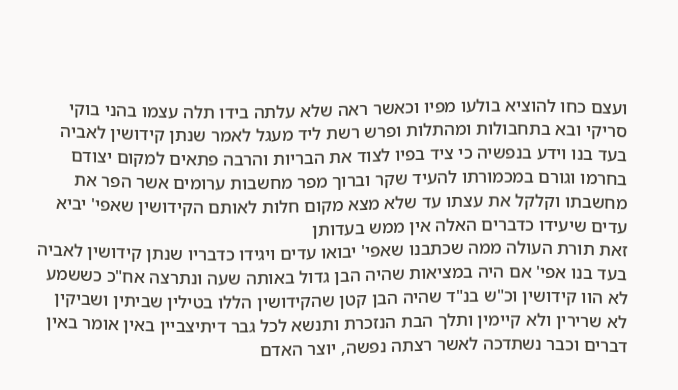ועצם כחו להוציא בולעו מפיו וכאשר ראה שלא עלתה בידו תלה עצמו בהני בוקי סריקי ובא בתחבולות ומהתלות ופרש רשת ליד מעגל לאמר שנתן קידושין לאביה בעד בנו וידע בנפשיה כי ציד בפיו לצוד את הבריות והרבה פתאים למקום יצודם בחרמו וגורם במכמורתו להעיד שקר וברוך מפר מחשבות ערומים אשר הפר את מחשבתו וקלקל את עצתו עד שלא מצא מקום חלות לאותם הקידושין שאפי' יביא עדים שיעידו כדברים האלה אין ממש בעדותן
זאת תורת העולה ממה שכתבנו שאפי' יבואו עדים ויגידו כדבריו שנתן קידושין לאביה בעד בנו אפי' אם היה במציאות שהיה הבן גדול באותה שעה ונתרצה אח"כ כששמע לא הוו קידושין וכ"ש בנ"ד שהיה הבן קטן שהקידושין הללו בטילין שביתין ושביקין לא שרירין ולא קיימין ותלך הבת הנזכרת ותנשא לכל גבר דיתיצביין באין אומר באין דברים וכבר נשתדכה לאשר רצתה נפשה, יוצר האדם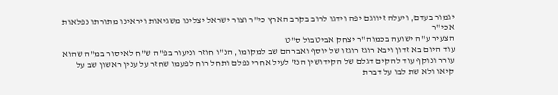יגמור בעדם, ויעלה זיווגם יפה וידגו לרוב בקרב הארץ כי"ר וצור ישראל יצלינו משגיאות ויראינו מתורתו נפלאות אכי"ר
הצעיר ע"ה ישועה בכמוה"ר יצחק אביטבול ס"ט
עוד היום בא זדון ויבא רוגז רוגזו של יוסף ואברהם שב למקומו, הנ"ו חוזר וניעור בפ"ה ש"ח לאיסור במ"ה שהוא עורר ונוקף עוד להקים דגלם של הקידושין הנז' לעיל אחרי נפלם ותחל רוח לפעמו שחזר על ענין ראשון שב על קיאו ולא שת לבו על דברת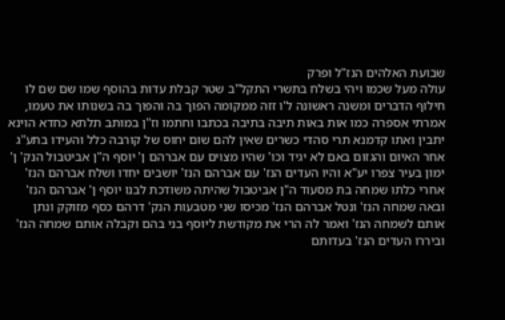שבועת האלהים הנז"ל ופרק
עולה מעל שכמו ויהי בשלח בתשרי התקל"ב שטר קבלת עדות בהוסף שמו שם שם לו חילוף הדברים ומשנה ראשונה ל'ו זזה ממקומה הפוך בה והפוך בה בשנותו את טעמו, אמרתי אספרה כמו אות באות תיבה בתיבה בכתבו וחתמו וז"ן במותב תלתא כחדא הוינא יתבין ואתו קדמנא תרי סהדי כשרים שאין להם שום יחוס של קורבה כלל והעידו בתע"ג אחר האיום והגזום באם לא יגיד וכו' שהיו מצוים עם אברהם ן' יוסף ה"ן אביטבול הנק' ן' ימון בעיר צפרו יע"א והיו העדים הנז' עם אברהם הנז' יושבים יחדו ושלח אברהם הנז' אחרי כלתו שמחה בת מסעוד ה"ן אביטבול שהיתה משודכת לבנו יוסף ן' אברהם הנז' ובאה שמחה הנז' ונטל אברהם הנז' מכיסו שני מטבעות הנק' דרהם כסף מזוקק ונתן אותם לשמחה הנז' ואמר לה הרי את מקודשת ליוסף בני בהם וקבלה אותם שמחה הנז' וביררו העדים הנז' בעדותם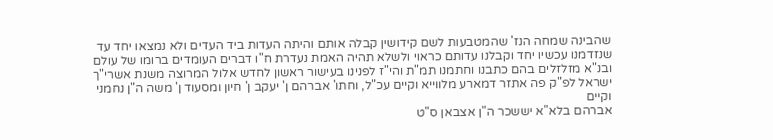שהבינה שמחה הנז' שהמטבעות לשם קידושין קבלה אותם והיתה העדות ביד העדים ולא נמצאו יחד עד שנזדמנו עכשיו יחד וקבלנו עדותם כראוי ולשלא תהיה האמת נעדרת ח"ו דברים העומדים ברומו של עולם ובנ"א מזלזלים בהם כתבנו וחתמנו תמ"ת והי"ז לפנינו בעישור ראשון לחדש אלול המרוצה משנת אשרי"ך ישראל לפ"ק פה אתזר דמארע מלווייא וקיים עכ"ל, וחתו' אברהם ן' יעקב ן' חיון ומסעוד ן' משה ה"ן נחמני וקיים
אברהם בלא"א יששכר ה"ן אצבאן ס"ט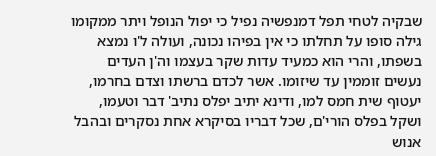שבקיה לטחי תפל דמנפשיה נפיל כי יפול הנופל ויתר ממקומו גילה סופו על תחלתו כי אין בפיהו נכונה, ועולה ל'ו נמצא בשפתו, והרי הוא כמעיד עדות שקר בעצמו וה'ן העדים נעשים זוממין עד שיזומו. אשר לכדם ברשתו וצדם בחרמו, יעטוף שית חמס למו, ודינא יתיב יפלס נתיב' דבר וטעמו, ושקל בפלס הורי'ם, שכל דבריו בסיקרא אחת נסקרים ובהבל אנוש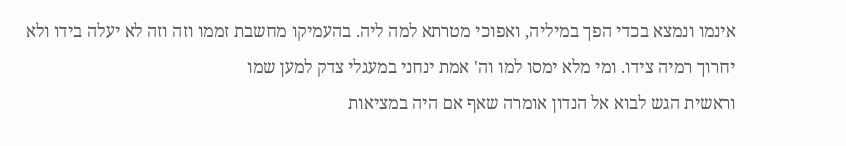אינמו ונמצא בכדי הפך במיליה, ואפוכי מטרתא למה ליה. בהעמיקו מחשבת זממו וזה וזה לא יעלה בידו ולא יחרוך רמיה צידו. ומי מלא ימסו למו וה' אמת ינחני במעגלי צדק למען שמו
וראשית הגש לבוא אל הנדון אומרה שאף אם היה במציאות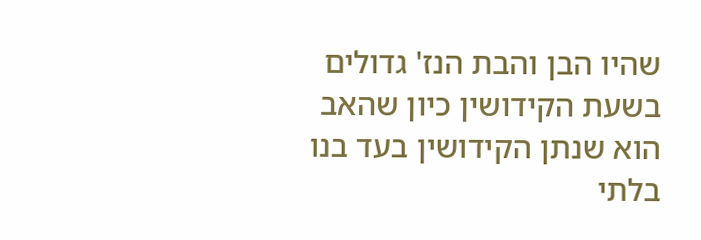שהיו הבן והבת הנז' גדולים בשעת הקידושין כיון שהאב הוא שנתן הקידושין בעד בנו בלתי